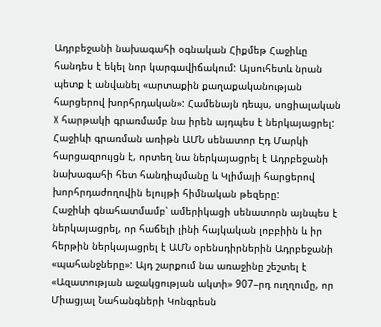Ադրբեջանի նախագահի օգնական Հիքմեթ Հաջիևը հանդես է եկել նոր կարգավիճակում: Այսուհետև նրան պետք է անվանել «արտաքին քաղաքականության հարցերով խորհրդական»: Համենայն դեպս, սոցիալական X հարթակի գրառմամբ նա իրեն այդպես է ներկայացրել: Հաջիևի գրառման առիթն ԱՄՆ սենատոր Էդ Մարկի հարցազրույցն է, որտեղ նա ներկայացրել է Ադրբեջանի նախագահի հետ հանդիպմանը և Կլիմայի հարցերով խորհրդաժողովին ելույթի հիմնական թեզերը:
Հաջիևի գնահատմամբ՝ ամերիկացի սենատորն այնպես է ներկայացրել, որ հաճելի լինի հայկական լոբբիին և իր հերթին ներկայացրել է ԱՄՆ օրենսդիրներին Ադրբեջանի «պահանջները»: Այդ շարքում նա առաջինը շեշտել է «Ազատության աջակցության ակտի» 907–րդ ուղղումը, որ Միացյալ Նահանգների Կոնգրեսն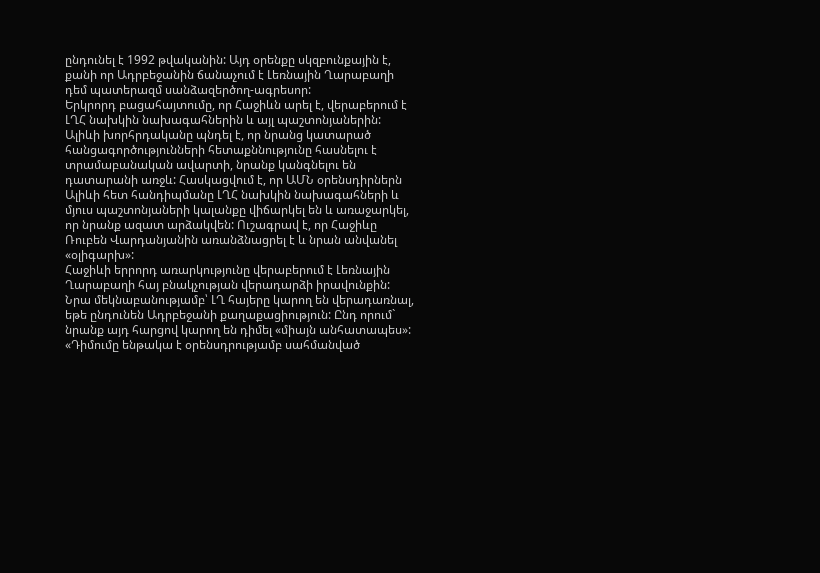ընդունել է 1992 թվականին: Այդ օրենքը սկզբունքային է, քանի որ Ադրբեջանին ճանաչում է Լեռնային Ղարաբաղի դեմ պատերազմ սանձազերծող-ագրեսոր:
Երկրորդ բացահայտումը, որ Հաջիևն արել է, վերաբերում է ԼՂՀ նախկին նախագահներին և այլ պաշտոնյաներին: Ալիևի խորհրդականը պնդել է, որ նրանց կատարած հանցագործությունների հետաքննությունը հասնելու է տրամաբանական ավարտի, նրանք կանգնելու են դատարանի առջև: Հասկացվում է, որ ԱՄՆ օրենսդիրներն Ալիևի հետ հանդիպմանը ԼՂՀ նախկին նախագահների և մյուս պաշտոնյաների կալանքը վիճարկել են և առաջարկել, որ նրանք ազատ արձակվեն: Ուշագրավ է, որ Հաջիևը Ռուբեն Վարդանյանին առանձնացրել է և նրան անվանել «օլիգարխ»:
Հաջիևի երրորդ առարկությունը վերաբերում է Լեռնային Ղարաբաղի հայ բնակչության վերադարձի իրավունքին: Նրա մեկնաբանությամբ՝ ԼՂ հայերը կարող են վերադառնալ, եթե ընդունեն Ադրբեջանի քաղաքացիություն: Ընդ որում` նրանք այդ հարցով կարող են դիմել «միայն անհատապես»: «Դիմումը ենթակա է օրենսդրությամբ սահմանված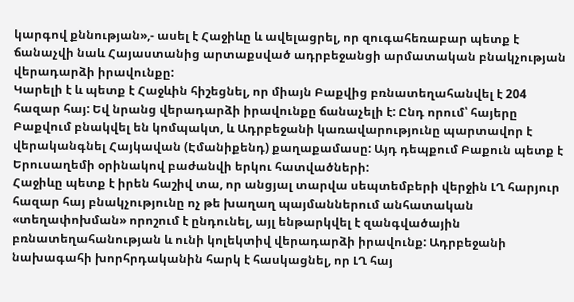կարգով քննության»,- ասել է Հաջիևը և ավելացրել, որ զուգահեռաբար պետք է ճանաչվի նաև Հայաստանից արտաքսված ադրբեջանցի արմատական բնակչության վերադարձի իրավունքը:
Կարելի է և պետք է Հաջևին հիշեցնել, որ միայն Բաքվից բռնատեղահանվել է 204 հազար հայ: Եվ նրանց վերադարձի իրավունքը ճանաչելի է: Ընդ որում՝ հայերը Բաքվում բնակվել են կոմպակտ, և Ադրբեջանի կառավարությունը պարտավոր է վերականգնել Հայկավան (Էմանիքենդ) քաղաքամասը: Այդ դեպքում Բաքուն պետք է Երուսաղեմի օրինակով բաժանվի երկու հատվածների:
Հաջիևը պետք է իրեն հաշիվ տա, որ անցյալ տարվա սեպտեմբերի վերջին ԼՂ հարյուր հազար հայ բնակչությունը ոչ թե խաղաղ պայմաններում անհատական «տեղափոխման» որոշում է ընդունել, այլ ենթարկվել է զանգվածային բռնատեղահանության և ունի կոլեկտիվ վերադարձի իրավունք: Ադրբեջանի նախագահի խորհրդականին հարկ է հասկացնել, որ ԼՂ հայ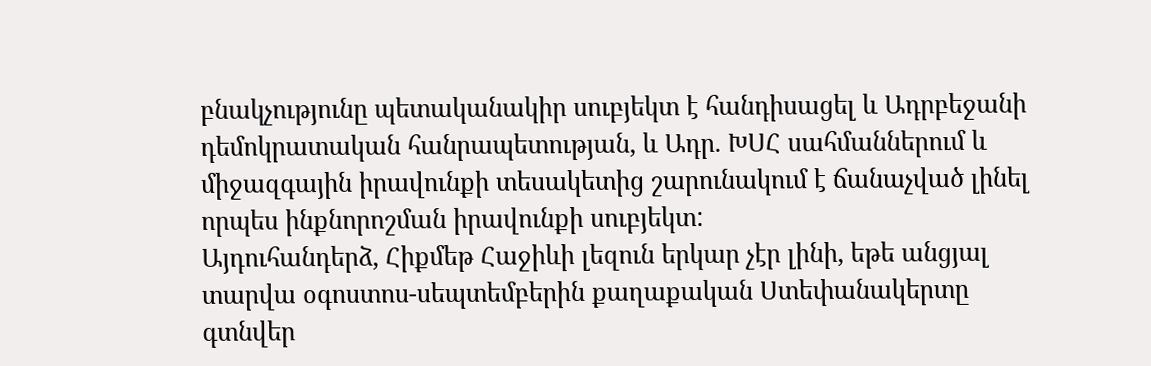բնակչությունը պետականակիր սուբյեկտ է հանդիսացել և Ադրբեջանի դեմոկրատական հանրապետության, և Ադր. ԽՍՀ սահմաններում և միջազգային իրավունքի տեսակետից շարունակում է ճանաչված լինել որպես ինքնորոշման իրավունքի սուբյեկտ:
Այդուհանդերձ, Հիքմեթ Հաջիևի լեզուն երկար չէր լինի, եթե անցյալ տարվա օգոստոս-սեպտեմբերին քաղաքական Ստեփանակերտը գտնվեր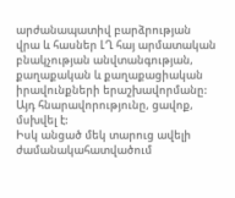արժանապատիվ բարձրության վրա և հասներ ԼՂ հայ արմատական բնակչության անվտանգության, քաղաքական և քաղաքացիական իրավունքների երաշխավորմանը: Այդ հնարավորությունը, ցավոք, մսխվել է:
Իսկ անցած մեկ տարուց ավելի ժամանակահատվածում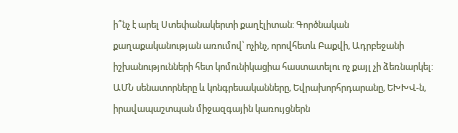ի՞նչ է արել Ստեփանակերտի քաղէլիտան: Գործնական քաղաքականության առումով՝ ոչինչ, որովհետև Բաքվի, Ադրբեջանի իշխանությունների հետ կոմունիկացիա հաստատելու ոչ քայլ չի ձեռնարկել: ԱՄՆ սենատորները և կոնգրեսականները, Եվրախորհրդարանը, ԵԽԽՎ-ն, իրավապաշտպան միջազգային կառույցներն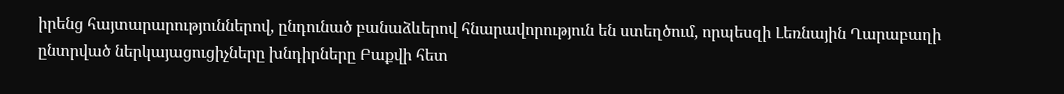իրենց հայտարարություններով, ընդունած բանաձևերով հնարավորություն են ստեղծում, որպեսզի Լեռնային Ղարաբաղի ընտրված ներկայացուցիչները խնդիրները Բաքվի հետ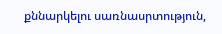քննարկելու սառնասրտություն,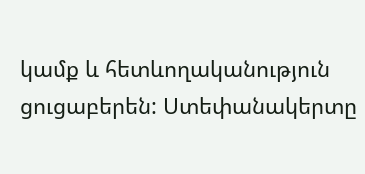կամք և հետևողականություն ցուցաբերեն: Ստեփանակերտը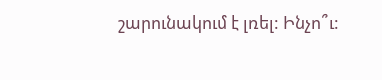շարունակում է լռել: Ինչո՞ւ: